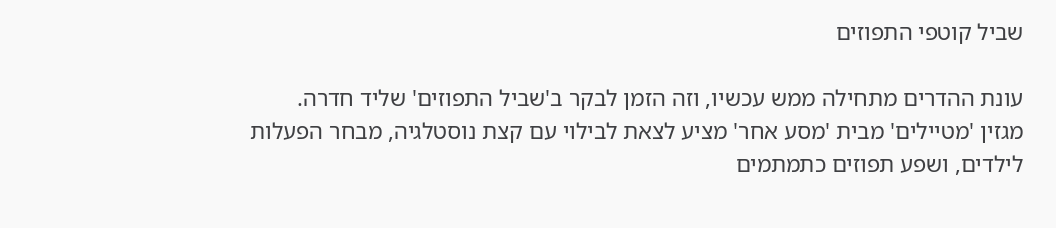שביל קוטפי התפוזים

עונת ההדרים מתחילה ממש עכשיו, וזה הזמן לבקר ב'שביל התפוזים' שליד חדרה. מגזין 'מטיילים' מבית 'מסע אחר' מציע לצאת לבילוי עם קצת נוסטלגיה, מבחר הפעלות לילדים, ושפע תפוזים כתמתמים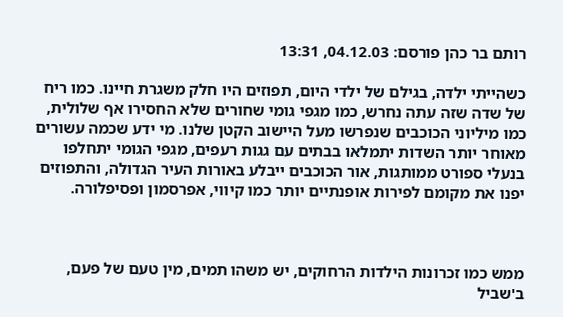רותם בר כהן פורסם: 04.12.03, 13:31

כשהייתי ילדה, בגילם של ילדי היום, תפוזים היו חלק משגרת חיינו. כמו ריח של שדה שזה עתה נחרש, כמו מגפי גומי שחורים שלא החסירו אף שלולית, כמו מיליוני הכוכבים שנפרשו מעל היישוב הקטן שלנו. מי ידע שכמה עשורים מאוחר יותר השדות יתמלאו בבתים עם גגות רעפים, מגפי הגומי יתחלפו בנעלי ספורט ממותגות, אור הכוכבים ייבלע באורות העיר הגדולה, והתפוזים יפנו את מקומם לפירות אופנתיים יותר כמו קיווי, אפרסמון ופסיפלורה.



ממש כמו זכרונות הילדות הרחוקים, יש משהו תמים, מין טעם של פעם, ב'שביל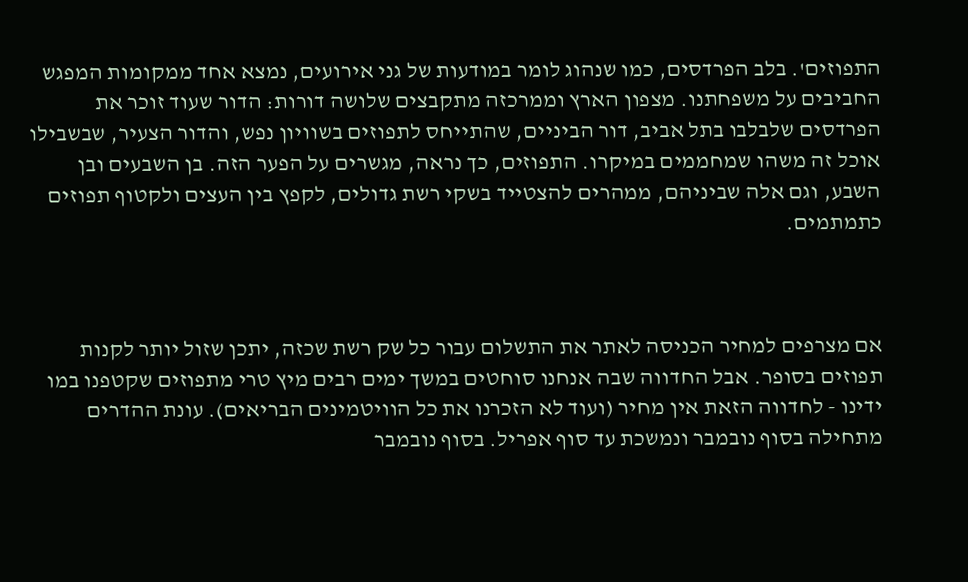התפוזים'. בלב הפרדסים, כמו שנהוג לומר במודעות של גני אירועים, נמצא אחד ממקומות המפגש החביבים על משפחתנו. מצפון הארץ וממרכזה מתקבצים שלושה דורות: הדור שעוד זוכר את הפרדסים שלבלבו בתל אביב, דור הביניים, שהתייחס לתפוזים בשוויון נפש, והדור הצעיר, שבשבילו אוכל זה משהו שמחממים במיקרו. התפוזים, כך נראה, מגשרים על הפער הזה. בן השבעים ובן השבע, וגם אלה שביניהם, ממהרים להצטייד בשקי רשת גדולים, לקפץ בין העצים ולקטוף תפוזים כתמתמים.



אם מצרפים למחיר הכניסה לאתר את התשלום עבור כל שק רשת שכזה, יתכן שזול יותר לקנות תפוזים בסופר. אבל החדווה שבה אנחנו סוחטים במשך ימים רבים מיץ טרי מתפוזים שקטפנו במו ידינו - לחדווה הזאת אין מחיר (ועוד לא הזכרנו את כל הוויטמינים הבריאים). עונת ההדרים מתחילה בסוף נובמבר ונמשכת עד סוף אפריל. בסוף נובמבר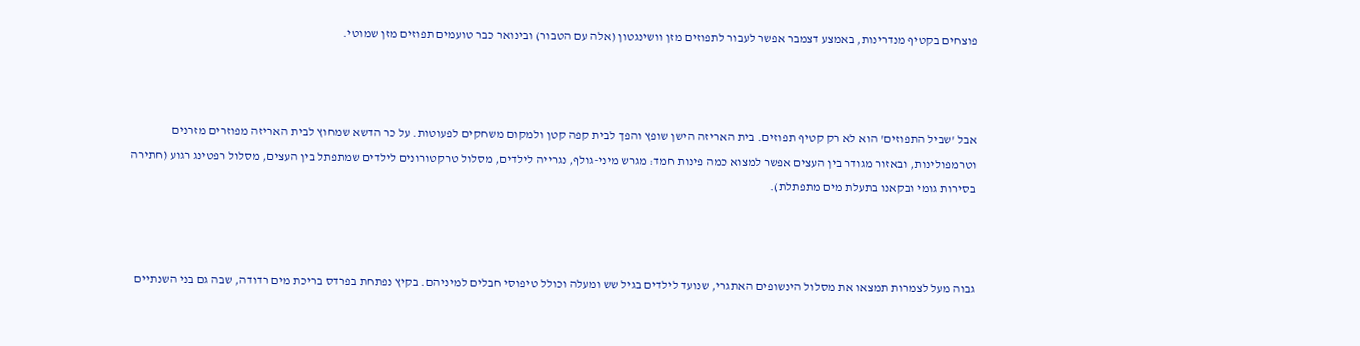פוצחים בקטיף מנדרינות, באמצע דצמבר אפשר לעבור לתפוזים מזן וושינגטון (אלה עם הטבור) ובינואר כבר טועמים תפוזים מזן שמוטי.



אבל 'שביל התפוזים' הוא לא רק קטיף תפוזים. בית האריזה הישן שופץ והפך לבית קפה קטן ולמקום משחקים לפעוטות. על כר הדשא שמחוץ לבית האריזה מפוזרים מזרנים וטרמפולינות, ובאזור מגודר בין העצים אפשר למצוא כמה פינות חמד: מגרש מיני-גולף, נגרייה לילדים, מסלול טרקטורונים לילדים שמתפתל בין העצים, מסלול רפטינג רגוע (חתירה בסירות גומי ובקאנו בתעלת מים מתפתלת).



גבוה מעל לצמרות תמצאו את מסלול הינשופים האתגרי, שנועד לילדים בגיל שש ומעלה וכולל טיפוסי חבלים למיניהם. בקיץ נפתחת בפרדס בריכת מים רדודה, שבה גם בני השנתיים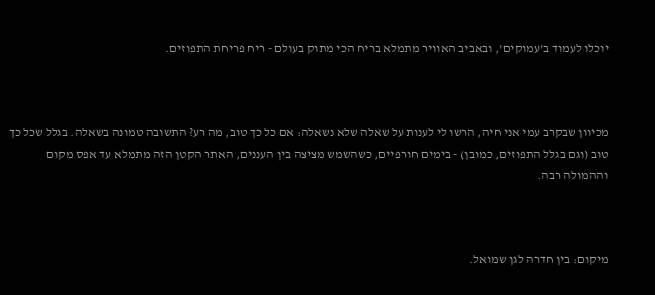יוכלו לעמוד ב'עמוקים', ובאביב האוויר מתמלא בריח הכי מתוק בעולם - ריח פריחת התפוזים.



מכיוון שבקרב עמי אני חיה, הרשו לי לענות על שאלה שלא נשאלה: אם כל כך טוב, מה רע? התשובה טמונה בשאלה. בגלל שכל כך טוב (וגם בגלל התפוזים, כמובן) - בימים חורפיים, כשהשמש מציצה בין העננים, האתר הקטן הזה מתמלא עד אפס מקום וההמולה רבה.



מיקום: בין חדרה לגן שמואל.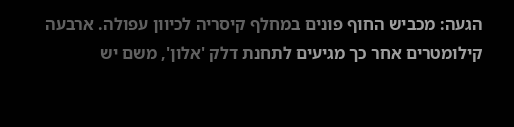הגעה: מכביש החוף פונים במחלף קיסריה לכיוון עפולה. ארבעה קילומטרים אחר כך מגיעים לתחנת דלק 'אלון', משם יש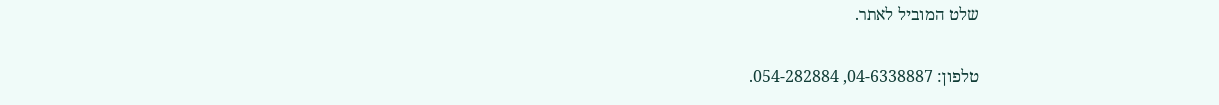שלט המוביל לאתר.

טלפון: 04-6338887, 054-282884.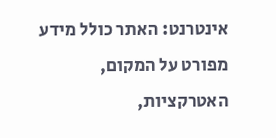אינטרנט: האתר כולל מידע מפורט על המקום, האטרקציות,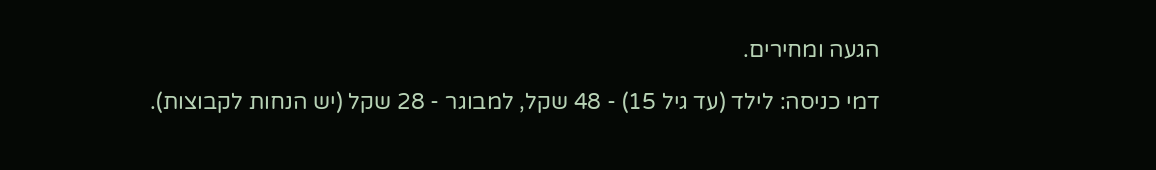הגעה ומחירים.

דמי כניסה: לילד (עד גיל 15) - 48 שקל, למבוגר - 28 שקל (יש הנחות לקבוצות).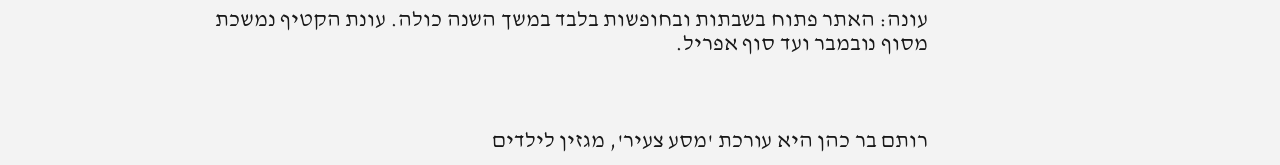עונה: האתר פתוח בשבתות ובחופשות בלבד במשך השנה כולה. עונת הקטיף נמשכת מסוף נובמבר ועד סוף אפריל.



רותם בר כהן היא עורכת 'מסע צעיר', מגזין לילדים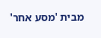מבית 'מסע אחר'